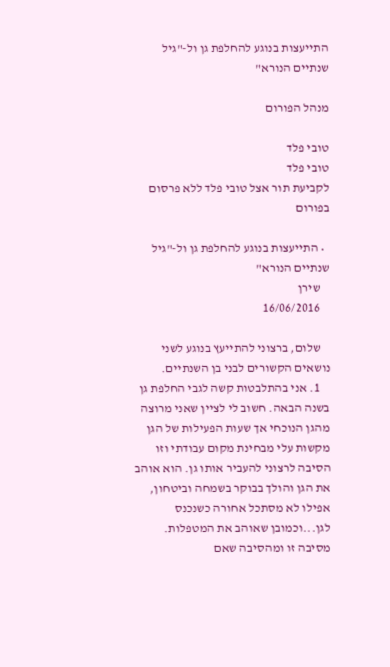התייעצות בנוגע להחלפת גן ול-"גיל שנתיים הנורא"

מנהל הפורום

טובי פלד
טובי פלד
לקביעת תור אצל טובי פלד ללא פרסום בפורום

  • התייעצות בנוגע להחלפת גן ול-"גיל שנתיים הנורא"
    שירן
    16/06/2016

    שלום, ברצוני להתייעץ בנוגע לשני נושאים הקשורים לבני בן השנתיים.
    1. אני בהתלבטות קשה לגבי החלפת גן בשנה הבאה. חשוב לי לציין שאני מרוצה מהגן הנוכחי אך שעות הפעילות של הגן מקשות עלי מבחינת מקום עבודתי וזו הסיבה לרצוני להעביר אותו גן. הוא אוהב את הגן והולך בבוקר בשמחה וביטחון, אפילו לא מסתכל אחורה כשנכנס לגן...וכמובן שאוהב את המטפלות. מסיבה זו ומהסיבה שאם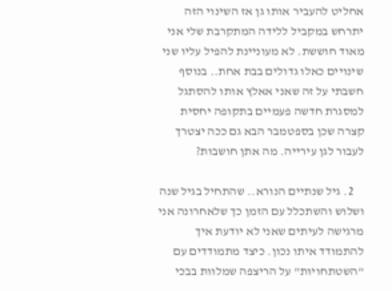אחליט להעביר אותו גן אז השינוי הזה יתרחש במקביל ללידה המתקרבת שלי אני מאוד חוששת. לא מעוניינת להפיל עליו שני שינויים כאלו גדולים בבת אחת.. בנוסף חשבתי על זה שאני אאלץ אותו להסתגל למסגרת חדשה פעמיים בתקופה יחסית קצרה שכן בספטמבר הבא גם ככה יצטרך לעבור לגן עירייה. מה אתן חושבות?

    2. גיל שנתיים הנורא.. שהתחיל בגיל שנה ושלוש והשתכלל עם הזמן כך שלאחרונה אני מרגישה לעיתים שאני לא יודעת איך להתמודד איתו נכון. כיצד מתמודדים עם "השטתחויות" על הריצפה שמלוות בבכי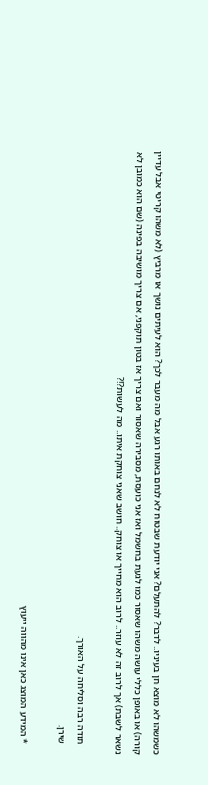כשמשהו לא מוצא חן בעיניו.. לדבר? להתעלם? אני יודעת שבטוח לא לנחם באותו רגע אבל מה מעבר לכך? הוא לעיתים נושך או מרביץ (לא משהו קריטי אבל עדיין קורה) או באופן כללי עושה משהו שאסור כמו לגעת בחשמל ואז אני כועסת, מסבירה שאסור ואם צריך אז בטון תוקפני, אם צריך מושיבה בפינה (שם הוא כמובן לא נשאר לשבת) אך לרוב זה לא עוזר.. לרוב הוא מחייך או צוחק.. חושב שאני צוחקת איתו.. מה לעשות?!?

    תודה רבה וסליחה על האורך.
    שירן.

    * המידע המוצג כאן אינו מהווה ייעוץ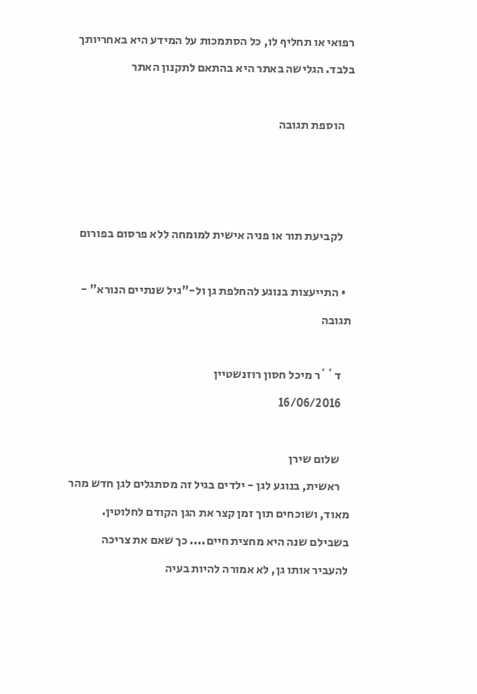רפואי או תחליף לו, כל הסתמכות על המידע היא באחריותך בלבד. הגלישה באתר היא בהתאם לתקנון האתר

    הוספת תגובה



    לקביעת תור או פניה אישית למומחה ללא פרסום בפורום

  • התייעצות בנוגע להחלפת גן ול-"גיל שנתיים הנורא" - תגובה

    ד``ר מיכל חסון רוזנשטיין
    16/06/2016

    שלום שירן
    ראשית, בנוגע לגן - ילדים בגיל זה מסתגלים לגן חדש מהר מאוד, ושוכחים תוך זמן קצר את הגן הקודם לחלוטין. בשבילם שנה היא מחצית חיים.... כך שאם את צריכה להעביר אותו גן, לא אמורה להיות בעיה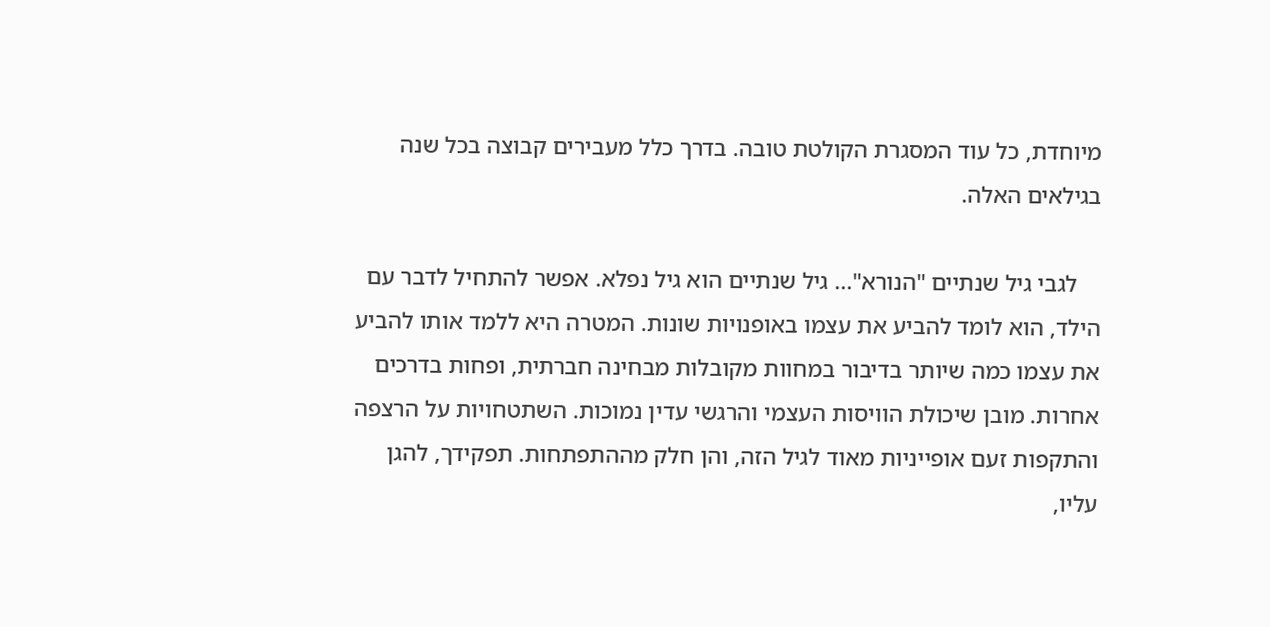מיוחדת, כל עוד המסגרת הקולטת טובה. בדרך כלל מעבירים קבוצה בכל שנה בגילאים האלה.

    לגבי גיל שנתיים "הנורא"... גיל שנתיים הוא גיל נפלא. אפשר להתחיל לדבר עם הילד, הוא לומד להביע את עצמו באופנויות שונות. המטרה היא ללמד אותו להביע את עצמו כמה שיותר בדיבור במחוות מקובלות מבחינה חברתית, ופחות בדרכים אחרות. מובן שיכולת הוויסות העצמי והרגשי עדין נמוכות. השתטחויות על הרצפה והתקפות זעם אופייניות מאוד לגיל הזה, והן חלק מההתפתחות. תפקידך, להגן עליו,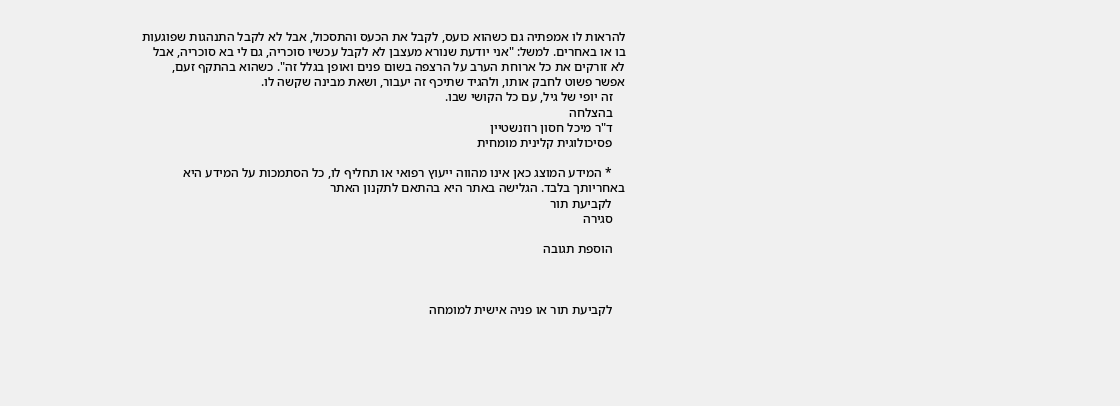להראות לו אמפתיה גם כשהוא כועס, לקבל את הכעס והתסכול, אבל לא לקבל התנהגות שפוגעות בו או באחרים. למשל: "אני יודעת שנורא מעצבן לא לקבל עכשיו סוכריה, גם לי בא סוכריה, אבל לא זורקים את כל ארוחת הערב על הרצפה בשום פנים ואופן בגלל זה". כשהוא בהתקף זעם, אפשר פשוט לחבק אותו, ולהגיד שתיכף זה יעבור, ושאת מבינה שקשה לו.
    זה יופי של גיל, עם כל הקושי שבו.
    בהצלחה
    ד"ר מיכל חסון רוזנשטיין
    פסיכולוגית קלינית מומחית

    * המידע המוצג כאן אינו מהווה ייעוץ רפואי או תחליף לו, כל הסתמכות על המידע היא באחריותך בלבד. הגלישה באתר היא בהתאם לתקנון האתר
    לקביעת תור
    סגירה

    הוספת תגובה



    לקביעת תור או פניה אישית למומחה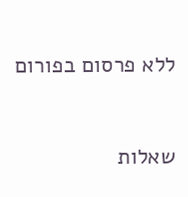ללא פרסום בפורום


שאלות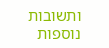ותשובות נוספות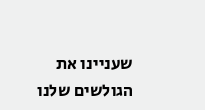שעניינו את הגולשים שלנו